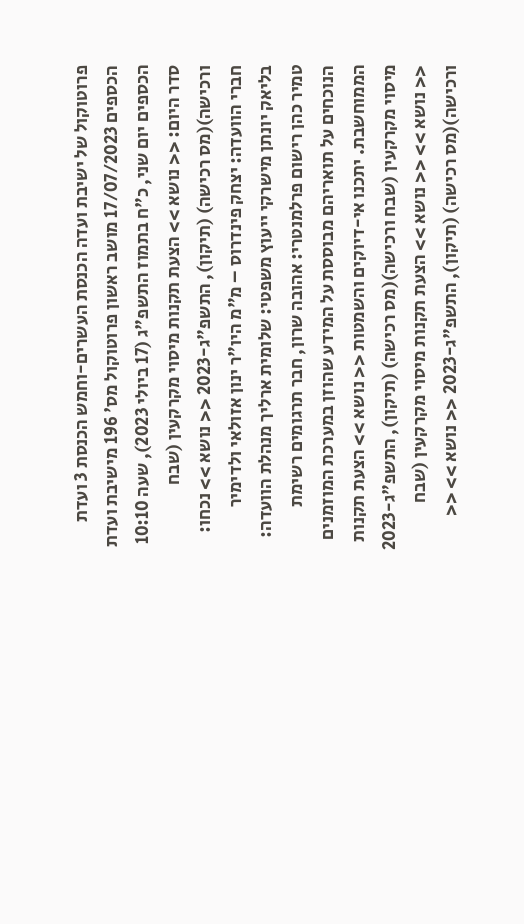פרוטוקול של ישיבת ועדה הכנסת העשרים-וחמש הכנסת 3 ועדת הכספים 17/07/2023 מושב ראשון פרוטוקול מס' 196 מישיבת ועדת הכספים יום שני, כ"ח בתמוז התשפ"ג (17 ביולי 2023), שעה 10:10 סדר היום: << נושא >> הצעת תקנות מיסוי מקרקעין (שבח ורכישה)(מס רכישה) (תיקון), התשפ"ג-2023 << נושא >> נכחו: חברי הוועדה: יצחק פינדרוס – מ"מ היו"ר ינון אזולאי ולדימיר בליאק יונתן מישרקי ייעוץ משפטי: שלומית ארליך מנהלת הוועדה: טמיר כהן רישום פרלמנטרי: אהובה שרון, חבר תרגומים רשימת הנוכחים על תואריהם מבוססת על המידע שהוזן במערכת המוזמנים הממוחשבת. יתכנו אי-דיוקים והשמטות << נושא >> הצעת תקנות מיסוי מקרקעין (שבח ורכישה)(מס רכישה) (תיקון), התשפ"ג-2023 << נושא >> << נושא >> הצעת תקנות מיסוי מקרקעין (שבח ורכישה)(מס רכישה) (תיקון), התשפ"ג-2023 << נושא >> <<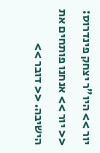יור >> היו"ר יצחק פינדרוס: << יור >> אנחנו פותחים את הישיבה. << דובר >>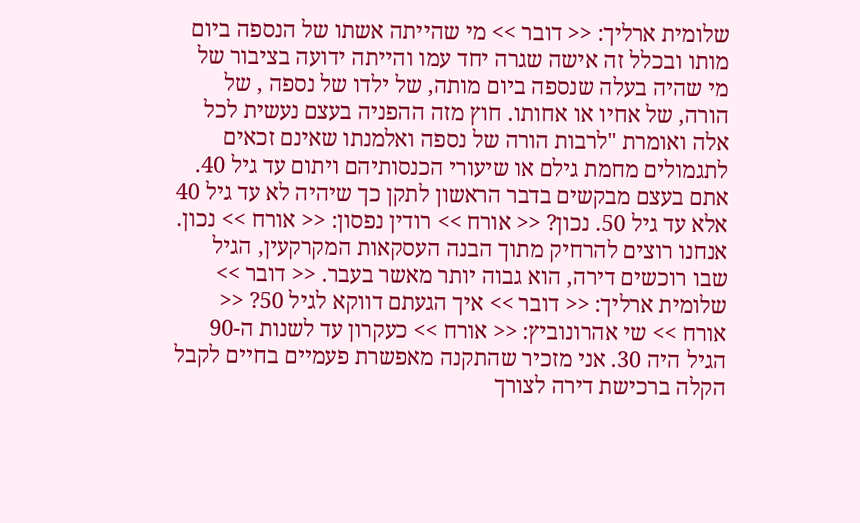שלומית ארליך: << דובר >> מי שהייתה אשתו של הנספה ביום מותו ובכלל זה אישה שגרה יחד עמו והייתה ידועה בציבור של מי שהיה בעלה שנספה ביום מותה, של ילדו של נספה , של הורה, של אחיו או אחותו. חוץ מזה ההפניה בעצם נעשית לכל אלה ואומרת "לרבות הורה של נספה ואלמנתו שאינם זכאים לתגמולים מחמת גילם או שיעורי הכנסותיהם ויתום עד גיל 40. אתם בעצם מבקשים בדבר הראשון לתקן כך שיהיה לא עד גיל 40 אלא עד גיל 50. נכון? << אורח >> רודין נפסון: << אורח >> נכון. אנחנו רוצים להרחיק מתוך הבנה העסקאות המקרקעין, הגיל שבו רוכשים דירה, הוא גבוה יותר מאשר בעבר. << דובר >> שלומית ארליך: << דובר >> איך הגעתם דווקא לגיל 50? << אורח >> שי אהרונוביץ: << אורח >> כעקרון עד לשנות ה-90 הגיל היה 30. אני מזכיר שהתקנה מאפשרת פעמיים בחיים לקבל הקלה ברכישת דירה לצורך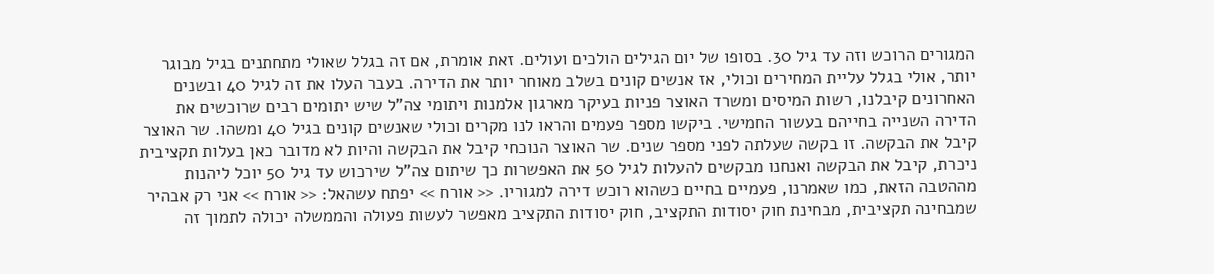המגורים הרוכש וזה עד גיל 30. בסופו של יום הגילים הולכים ועולים. זאת אומרת, אם זה בגלל שאולי מתחתנים בגיל מבוגר יותר, אולי בגלל עליית המחירים וכולי, אז אנשים קונים בשלב מאוחר יותר את הדירה. בעבר העלו את זה לגיל 40 ובשנים האחרונים קיבלנו, רשות המיסים ומשרד האוצר פניות בעיקר מארגון אלמנות ויתומי צה"ל שיש יתומים רבים שרוכשים את הדירה השנייה בחייהם בעשור החמישי. ביקשו מספר פעמים והראו לנו מקרים וכולי שאנשים קונים בגיל 40 ומשהו. שר האוצר קיבל את הבקשה. זו בקשה שעלתה לפני מספר שנים. שר האוצר הנוכחי קיבל את הבקשה והיות לא מדובר כאן בעלות תקציבית ניכרת, קיבל את הבקשה ואנחנו מבקשים להעלות לגיל 50 את האפשרות כך שיתום צה"ל שירכוש עד גיל 50 יוכל ליהנות מההטבה הזאת, כמו שאמרנו, פעמיים בחיים כשהוא רוכש דירה למגוריו. << אורח >> יפתח עשהאל: << אורח >> אני רק אבהיר שמבחינה תקציבית, מבחינת חוק יסודות התקציב, חוק יסודות התקציב מאפשר לעשות פעולה והממשלה יכולה לתמוך זה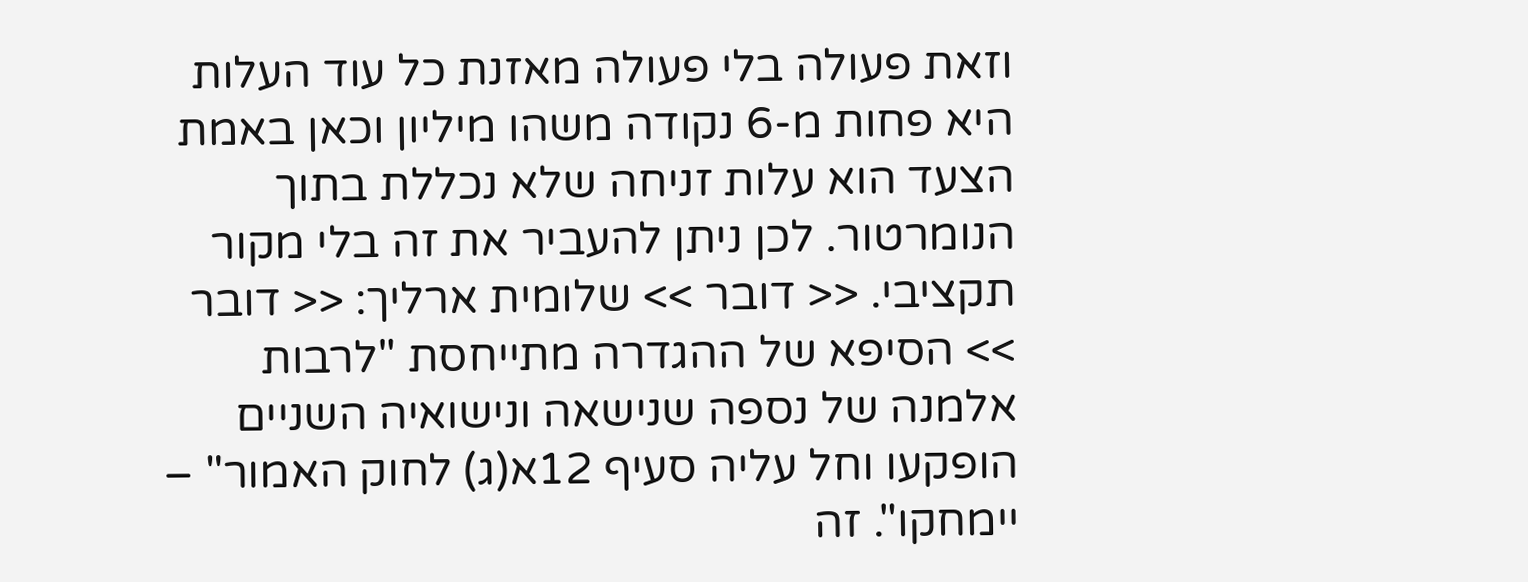וזאת פעולה בלי פעולה מאזנת כל עוד העלות היא פחות מ-6 נקודה משהו מיליון וכאן באמת הצעד הוא עלות זניחה שלא נכללת בתוך הנומרטור. לכן ניתן להעביר את זה בלי מקור תקציבי. << דובר >> שלומית ארליך: << דובר >> הסיפא של ההגדרה מתייחסת "לרבות אלמנה של נספה שנישאה ונישואיה השניים הופקעו וחל עליה סעיף 12א(ג) לחוק האמור" – יימחקו". זה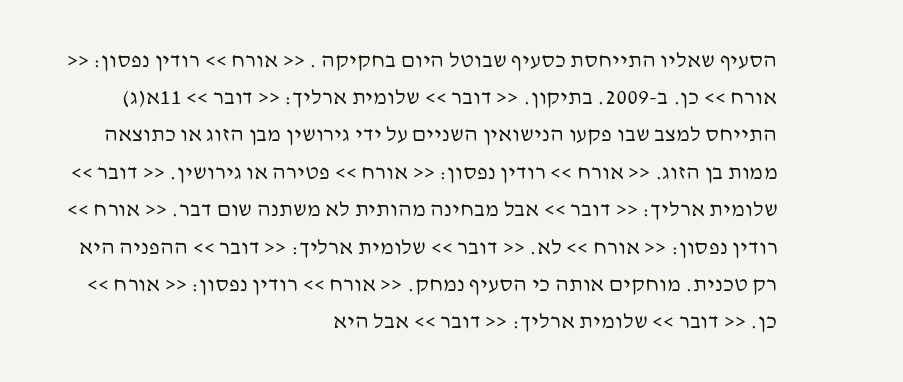הסעיף שאליו התייחסת כסעיף שבוטל היום בחקיקה . << אורח >> רודין נפסון: << אורח >> כן. ב-2009. בתיקון. << דובר >> שלומית ארליך: << דובר >> 11א(ג) התייחס למצב שבו פקעו הנישואין השניים על ידי גירושין מבן הזוג או כתוצאה ממות בן הזוג. << אורח >> רודין נפסון: << אורח >> פטירה או גירושין. << דובר >> שלומית ארליך: << דובר >> אבל מבחינה מהותית לא משתנה שום דבר. << אורח >> רודין נפסון: << אורח >> לא. << דובר >> שלומית ארליך: << דובר >> ההפניה היא רק טכנית. מוחקים אותה כי הסעיף נמחק. << אורח >> רודין נפסון: << אורח >> כן. << דובר >> שלומית ארליך: << דובר >> אבל היא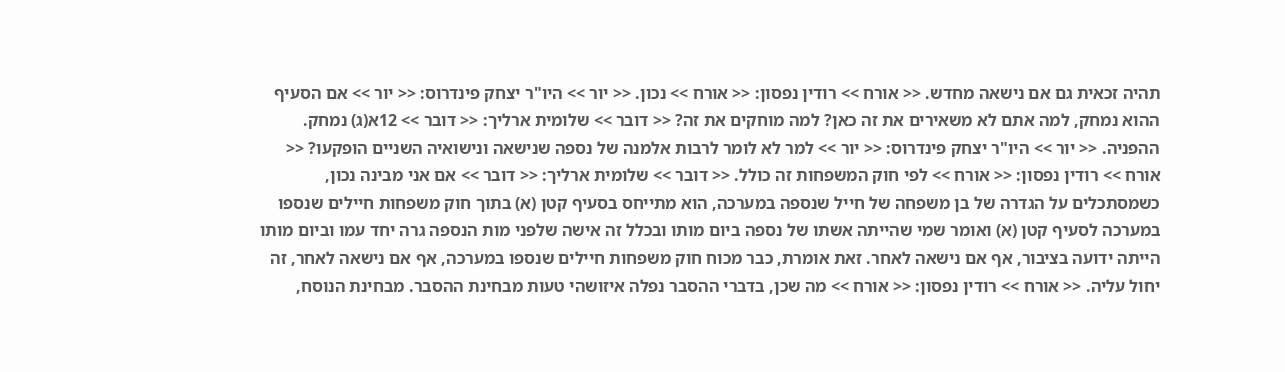תהיה זכאית גם אם נישאה מחדש. << אורח >> רודין נפסון: << אורח >> נכון. << יור >> היו"ר יצחק פינדרוס: << יור >> אם הסעיף ההוא נמחק, למה אתם לא משאירים את זה כאן? למה מוחקים את זה? << דובר >> שלומית ארליך: << דובר >> 12א(ג) נמחק. ההפניה. << יור >> היו"ר יצחק פינדרוס: << יור >> למר לא לומר לרבות אלמנה של נספה שנישאה ונישואיה השניים הופקעו? << אורח >> רודין נפסון: << אורח >> לפי חוק המשפחות זה כולל. << דובר >> שלומית ארליך: << דובר >> אם אני מבינה נכון, כשמסתכלים על הגדרה של בן משפחה של חייל שנספה במערכה, הוא מתייחס בסעיף קטן (א) בתוך חוק משפחות חיילים שנספו במערכה לסעיף קטן (א) ואומר שמי שהייתה אשתו של נספה ביום מותו ובכלל זה אישה שלפני מות הנספה גרה יחד עמו וביום מותו הייתה ידועה בציבור, אף אם נישאה לאחר. זאת אומרת, כבר מכוח חוק משפחות חיילים שנספו במערכה, אף אם נישאה לאחר, זה יחול עליה. << אורח >> רודין נפסון: << אורח >> מה שכן, בדברי ההסבר נפלה איזושהי טעות מבחינת ההסבר. מבחינת הנוסח,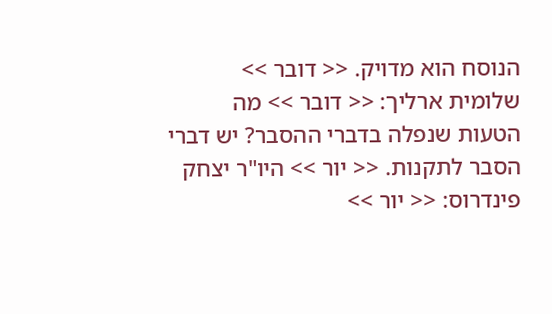הנוסח הוא מדויק. << דובר >> שלומית ארליך: << דובר >> מה הטעות שנפלה בדברי ההסבר? יש דברי הסבר לתקנות. << יור >> היו"ר יצחק פינדרוס: << יור >>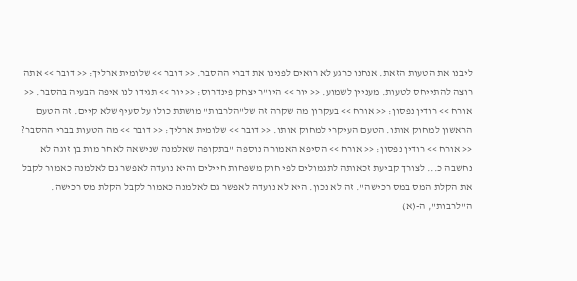ליבנו את הטעות הזאת. אנחנו כרגע לא רואים לפנינו את דברי ההסבר. << דובר >> שלומית ארליך: << דובר >> אתה רוצה להתייחס לטעות. מעניין לשמוע. << יור >> היו"ר יצחק פינדרוס: << יור >> תגידו לנו איפה הבעיה בהסבר. << אורח >> רודין נפסון: << אורח >> בעקרון מה שקרה זה של"הלרבות" מושתת כולו על סעיף שלא קיים. זה הטעם הראשון למחוק אותו. הטעם העיקרי למחוק אותו. << דובר >> שלומית ארליך: << דובר >> מה הטעות בברי ההסבר? << אורח >> רודין נפסון: << אורח >> הסיפא האמורה נוספה "בתקופה שאלמנה שנישאה לאחר מות בן זוגה לא נחשבה כ... לצורך קביעת זכאותה לתגמולים לפי חוק משפחות חיילים והיא נועדה לאפשר גם לאלמנה כאמור לקבל את הקלת המס במס רכישה". זה לא נכון. היא לא נועדה לאפשר גם לאלמנה כאמור לקבל הקלת מס רכישה. ה"לרבות", ה-(א)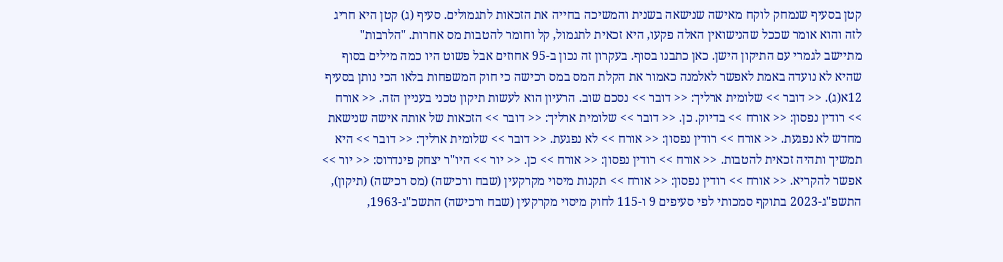קטן בסעיף שנמחק לוקח מאישה שנישאה בשנית והמשיכה בחייה את הזכאות לתגמולים. סעיף (ג) קטן היא חריג לזה והוא אומר שככל שהנישואין האלה פקעו, היא זכאית לתגמול, קל וחומר להטבות מס אחרות. "הלרבות" מתיישב לגמרי עם התיקון הישן. כאן כתבנו בסוף. בעקרון זה נכון ב-95 אחוזים אבל פשוט היו כמה מילים בסוף שהיא לא נועדה באמת לאפשר לאלמנה כאמור את הקלת המס במס רכישה כי חוק המשפחות בלאו הכי נותן בסעיף 12א(ג). << דובר >> שלומית ארליך: << דובר >> נסכם שוב. הרעיון הוא לעשות תיקון טכני בעניין הזה. << אורח >> רודין נפסון: << אורח >> בדיוק. כן. << דובר >> שלומית ארליך: << דובר >> הזכאות של אותה אישה שנישאת מחדש לא נפגעת. << אורח >> רודין נפסון: << אורח >> לא נפגעת. << דובר >> שלומית ארליך: << דובר >> היא תמשיך ותהיה זכאית להטבות. << אורח >> רודין נפסון: << אורח >> כן. << יור >> היו"ר יצחק פינדרוס: << יור >> אפשר להקריא. << אורח >> רודין נפסון: << אורח >> תקנות מיסוי מקרקעין (שבח ורכישה) (מס רכישה) (תיקון), התשפ"ג-2023 בתוקף סמכותי לפי סעיפים 9 ו-115 לחוק מיסוי מקרקעין (שבח ורכישה) התשכ"ג-1963,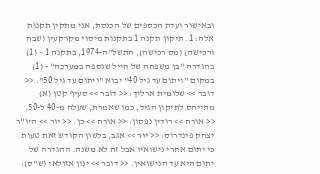ובאישור ועדת הכספים של הכנסת, אני מתקין תקנות אלה: 1. תיקון תקנה 1 בתקנות מיסוי מקרקעין (שבח ורכישה) (מס רכישה), התשל"ה-1974, בתקנה 1 – (1) בהגדרה "בן משפחה של חייל שנספה במערכה" - (1) במקום "ויתום עד גיל 40" יבוא "ויתום עד גיל 50". << דובר >> שלומית ארליך: << דובר >> סעיף קטן (א) מתייחס לתיקון הגיל, כמו שאמרת, שעלה מ-40 ל-50. << אורח >> רודין נפסון: << אורח >> כן. << יור >> היו"ר יצחק פינדרוס: << יור >> אגב, בלשון הקודש זאת טעות כי יתום אחרי נישואיו אבל זה לא משנה. ההגדרה של יתום היא עד הנישואין. << דובר >> ינון אזולאי (ש"ס):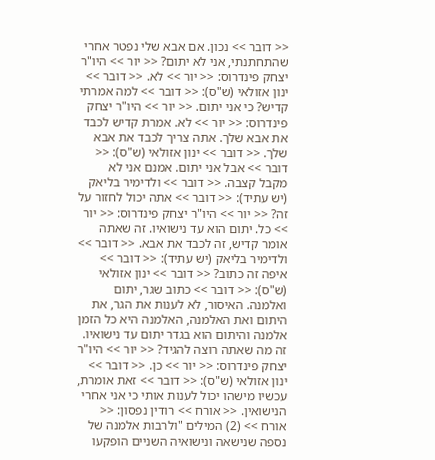<< דובר >> נכון. אם אבא שלי נפטר אחרי שהתחתנתי, אני לא יתום? << יור >> היו"ר יצחק פינדרוס: << יור >> לא. << דובר >> ינון אזולאי (ש"ס): << דובר >> למה אמרתי קדיש? כי אני יתום. << יור >> היו"ר יצחק פינדרוס: << יור >> לא. אמרת קדיש לכבד את אבא שלך. אתה צריך לכבד את אבא שלך. << דובר >> ינון אזולאי (ש"ס): << דובר >> אבל אני יתום. אמנם אני לא מקבל קצבה. << דובר >> ולדימיר בליאק (יש עתיד): << דובר >> אתה יכול לחזור על זה? << יור >> היו"ר יצחק פינדרוס: << יור >> כל. יתום הוא עד נישואיו. זה שאתה אומר קדיש, זה לכבד את אבא. << דובר >> ולדימיר בליאק (יש עתיד): << דובר >> איפה זה כתוב? << דובר >> ינון אזולאי (ש"ס): << דובר >> כתוב שגר, יתום ואלמנה. האיסור, לא לענות את הגר, את היתום ואת האלמנה, האלמנה היא כל הזמן אלמנה והיתום הוא בגדר יתום עד נישואיו. זה מה שאתה רוצה להגיד? << יור >> היו"ר יצחק פינדרוס: << יור >> כן. << דובר >> ינון אזולאי (ש"ס): << דובר >> זאת אומרת, עכשיו מישהו יכול לענות אותי כי אני אחרי הנישואין. << אורח >> רודין נפסון: << אורח >> (2) המילים "ולרבות אלמנה של נספה שנישאה ונישואיה השניים הופקעו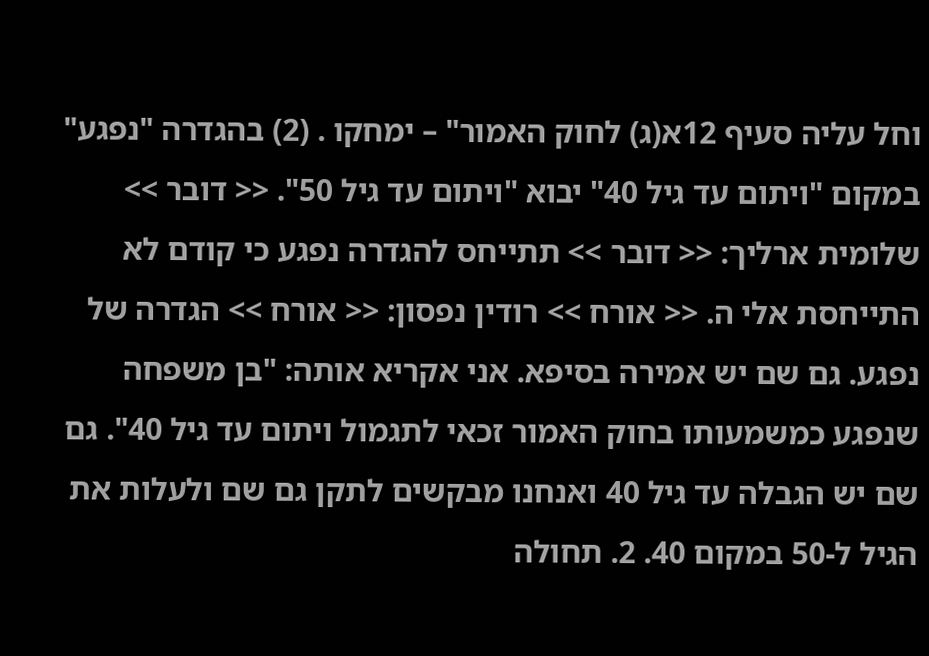וחל עליה סעיף 12א(ג) לחוק האמור" – ימחקו . (2) בהגדרה "נפגע" במקום "ויתום עד גיל 40" יבוא "ויתום עד גיל 50". << דובר >> שלומית ארליך: << דובר >> תתייחס להגדרה נפגע כי קודם לא התייחסת אלי ה. << אורח >> רודין נפסון: << אורח >> הגדרה של נפגע. גם שם יש אמירה בסיפא. אני אקריא אותה: "בן משפחה שנפגע כמשמעותו בחוק האמור זכאי לתגמול ויתום עד גיל 40". גם שם יש הגבלה עד גיל 40 ואנחנו מבקשים לתקן גם שם ולעלות את הגיל ל-50 במקום 40. 2. תחולה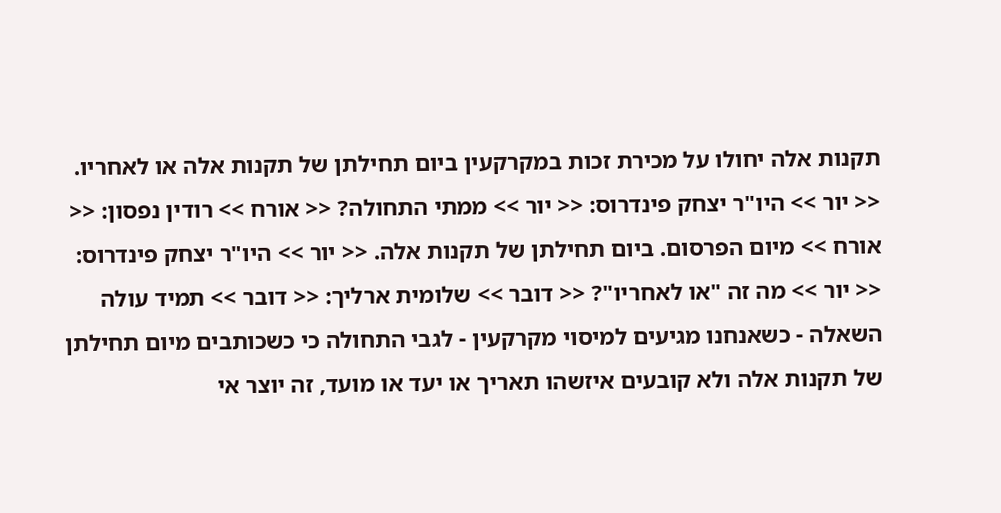תקנות אלה יחולו על מכירת זכות במקרקעין ביום תחילתן של תקנות אלה או לאחריו. << יור >> היו"ר יצחק פינדרוס: << יור >> ממתי התחולה? << אורח >> רודין נפסון: << אורח >> מיום הפרסום. ביום תחילתן של תקנות אלה. << יור >> היו"ר יצחק פינדרוס: << יור >> מה זה "או לאחריו"? << דובר >> שלומית ארליך: << דובר >> תמיד עולה השאלה - כשאנחנו מגיעים למיסוי מקרקעין - לגבי התחולה כי כשכותבים מיום תחילתן של תקנות אלה ולא קובעים איזשהו תאריך או יעד או מועד, זה יוצר אי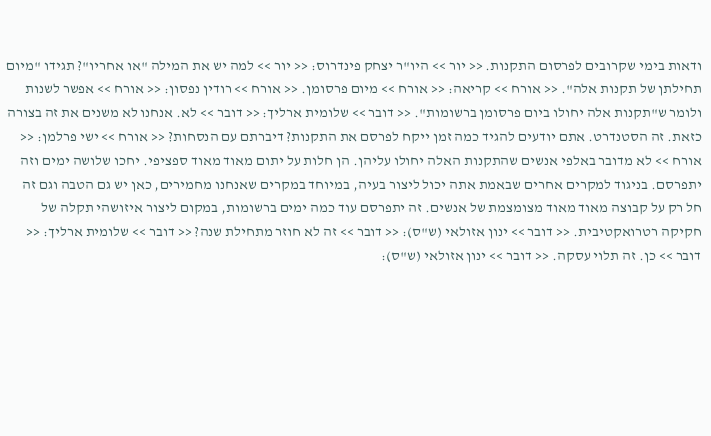ודאות בימי שקרובים לפרסום התקנות. << יור >> היו"ר יצחק פינדרוס: << יור >> למה יש את המילה "או אחריו"? תגידו "מיום תחילתן של תקנות אלה". << אורח >> קריאה: << אורח >> מיום פרסומן. << אורח >> רודין נפסון: << אורח >> אפשר לשנות ולומר ש"תקנות אלה יחולו ביום פרסומן ברשומות". << דובר >> שלומית ארליך: << דובר >> לא. אנחנו לא משנים את זה בצורה כזאת. זה הסטנדרט. אתם יודעים להגיד כמה זמן ייקח לפרסם את התקנות? דיברתם עם הנסחות? << אורח >> ישי פרלמן: << אורח >> לא מדובר באלפי אנשים שהתקנות האלה יחולו עליהן. הן חלות על יתום מאוד מאוד ספציפי. יחכו שלושה ימים וזה יתפרסם. בניגוד למקרים אחרים שבאמת אתה יכול ליצור בעיה, במיוחד במקרים שאנחנו מחמירים, כאן יש גם הטבה וגם זה חל רק על קבוצה מאוד מאוד מצומצמת של אנשים. זה יתפרסם עוד כמה ימים ברשומות, במקום ליצור איזושהי תקלה של חקיקה רטרואקטיבית. << דובר >> ינון אזולאי (ש"ס): << דובר >> זה לא חוזר מתחילת שנה? << דובר >> שלומית ארליך: << דובר >> כן. זה תלוי עסקה. << דובר >> ינון אזולאי (ש"ס):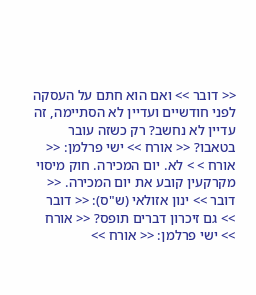<< דובר >> ואם הוא חתם על העסקה לפני חודשיים ועדיין לא הסתיימה, זה עדיין לא נחשב? רק כשזה עובר בטאבו? << אורח >> ישי פרלמן: << אורח > > לא. יום המכירה. חוק מיסוי מקרקעין קובע את יום המכירה. << דובר >> ינון אזולאי (ש"ס): << דובר >> גם זיכרון דברים תופס? << אורח >> ישי פרלמן: << אורח >>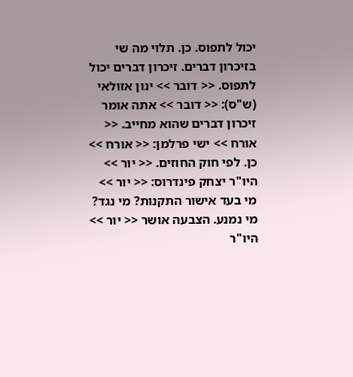יכול לתפוס. כן. תלוי מה שי בזיכרון דברים. זיכרון דברים יכול לתפוס. << דובר >> ינון אזולאי (ש"ס): << דובר >> אתה אומר זיכרון דברים שהוא מחייב. << אורח >> ישי פרלמן: << אורח >> כן. לפי חוק החוזים. << יור >> היו"ר יצחק פינדרוס: << יור >> מי בעד אישור התקנות? מי נגד? מי נמנע. הצבעה אושר << יור >> היו"ר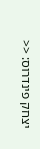יצחק פינדרוס: <<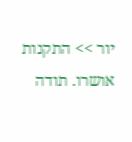יור >> התקנות אושרו. תודה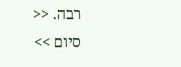רבה. << סיום >>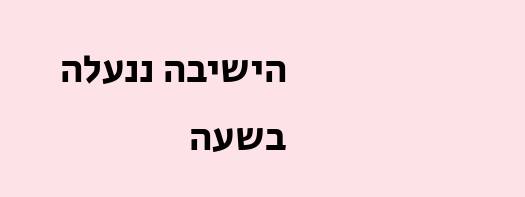הישיבה ננעלה בשעה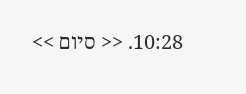10:28. << סיום >>